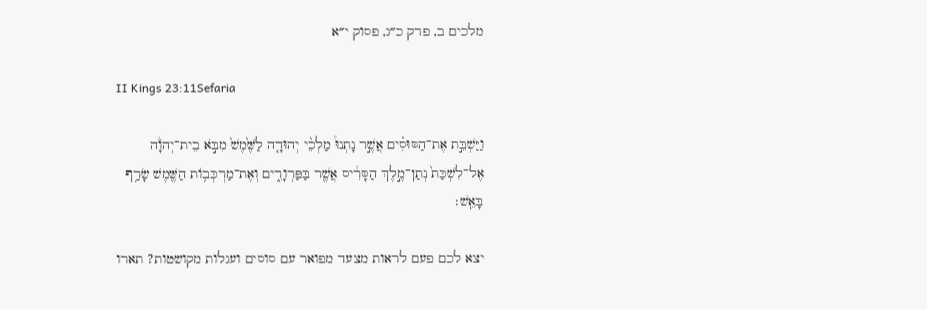מלכים ב, פרק כ״ג, פסוק י״א

II Kings 23:11Sefaria

וַיַּשְׁבֵּ֣ת אֶת־הַסּוּסִ֗ים אֲשֶׁ֣ר נָתְנוּ֩ מַלְכֵ֨י יְהוּדָ֤ה לַשֶּׁ֙מֶשׁ֙ מִבֹּ֣א בֵית־יְהֹוָ֔ה אֶל־לִשְׁכַּת֙ נְתַן־מֶ֣לֶךְ הַסָּרִ֔יס אֲשֶׁ֖ר בַּפַּרְוָרִ֑ים וְאֶת־מַרְכְּב֥וֹת הַשֶּׁ֖מֶשׁ שָׂרַ֥ף בָּאֵֽשׁ׃

יצא לכם פעם לראות מצעד מפואר עם סוסים ועגלות מקושטות? תארו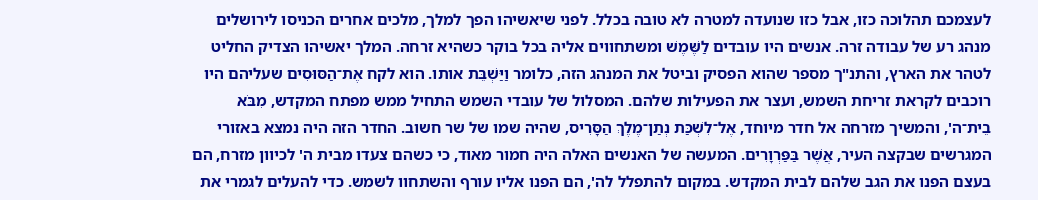לעצמכם תהלוכה כזו, אבל כזו שנועדה למטרה לא טובה בכלל. לפני שיאשיהו הפך למלך, מלכים אחרים הכניסו לירושלים מנהג רע של עבודה זרה. אנשים היו עובדים לַשֶּׁמֶשׁ ומשתחווים אליה בכל בוקר כשהיא זרחה. המלך יאשיהו הצדיק החליט לטהר את הארץ, והתנ"ך מספר שהוא הפסיק וביטל את המנהג הזה, כלומר וַיַּשְׁבֵּת אותו. הוא לקח אֶת־הַסּוּסִים שעליהם היו רוכבים לקראת זריחת השמש, ועצר את הפעילות שלהם. המסלול של עובדי השמש התחיל ממש מפתח המקדש, מִבֹּא בֵית־ה', והמשיך מזרחה אל חדר מיוחד, אֶל־לִשְׁכַּת נְתַן־מֶלֶךְ הַסָּרִיס, שהיה שמו של שר חשוב. החדר הזה היה נמצא באזורי המגרשים שבקצה העיר, אֲשֶׁר בַּפַּרְוָרִים. המעשה של האנשים האלה היה חמור מאוד, כי כשהם צעדו מבית ה' לכיוון מזרח, הם בעצם הפנו את הגב שלהם לבית המקדש. במקום להתפלל לה', הם הפנו אליו עורף והשתחוו לשמש. כדי להעלים לגמרי את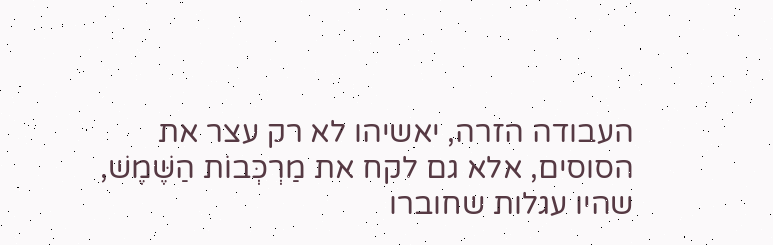העבודה הזרה, יאשיהו לא רק עצר את הסוסים, אלא גם לקח את מַרְכְּבוֹת הַשֶּׁמֶשׁ, שהיו עגלות שחוברו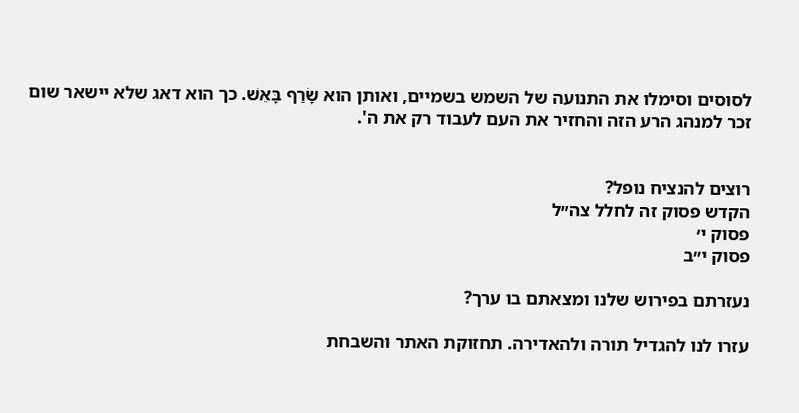לסוסים וסימלו את התנועה של השמש בשמיים, ואותן הוא שָׂרַף בָּאֵשׁ. כך הוא דאג שלא יישאר שום זכר למנהג הרע הזה והחזיר את העם לעבוד רק את ה'.


רוצים להנציח נופל?
הקדש פסוק זה לחלל צה״ל
פסוק י׳
פסוק י״ב

נעזרתם בפירוש שלנו ומצאתם בו ערך?

עזרו לנו להגדיל תורה ולהאדירה. תחזוקת האתר והשבחת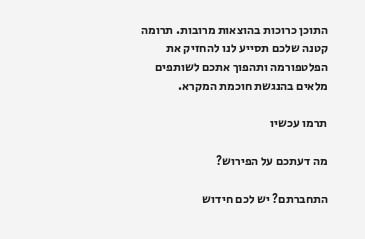התוכן כרוכות בהוצאות מרובות. תרומה קטנה שלכם תסייע לנו להחזיק את הפלטפורמה ותהפוך אתכם לשותפים מלאים בהנגשת חוכמת המקרא.

תרמו עכשיו

מה דעתכם על הפירוש?

התחברתם? יש לכם חידוש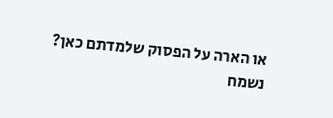או הארה על הפסוק שלמדתם כאן? נשמח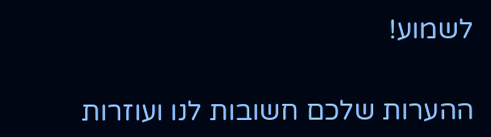לשמוע!

ההערות שלכם חשובות לנו ועוזרות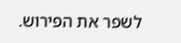לשפר את הפירוש.